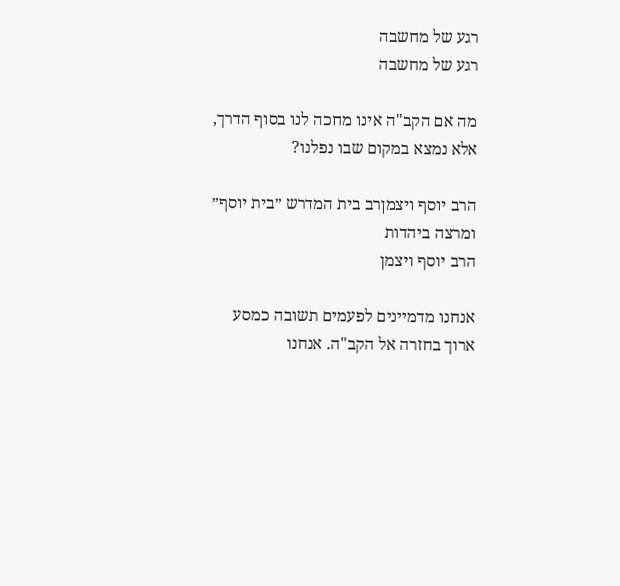רגע של מחשבה
רגע של מחשבה

מה אם הקב"ה אינו מחכה לנו בסוף הדרך, אלא נמצא במקום שבו נפלנו?

הרב יוסף ויצמןרב בית המדרש ״בית יוסף״ ומרצה ביהדות
הרב יוסף ויצמן

אנחנו מדמיינים לפעמים תשובה כמסע ארוך בחזרה אל הקב"ה. אנחנו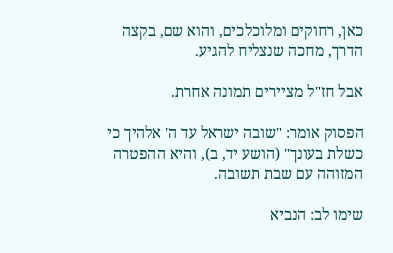כאן, רחוקים ומלוכלכים, והוא שם, בקצה הדרך, מחכה שנצליח להגיע.

אבל חז"ל מציירים תמונה אחרת.

הפסוק אומר: "שובה ישראל עד ה' אלהיך כי כשלת בעונך" (הושע יד, ב), והיא ההפטרה המזוהה עם שבת תשובה.

שימו לב: הנביא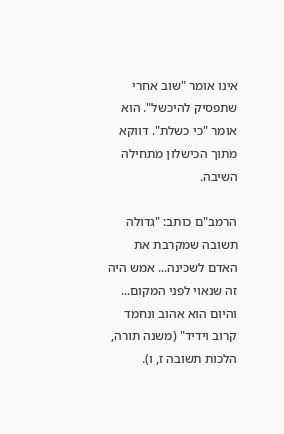אינו אומר "שוב אחרי שתפסיק להיכשל". הוא אומר "כי כשלת". דווקא מתוך הכישלון מתחילה השיבה.

הרמב"ם כותב: "גדולה תשובה שמקרבת את האדם לשכינה... אמש היה זה שנאוי לפני המקום... והיום הוא אהוב ונחמד קרוב וידיד" (משנה תורה, הלכות תשובה ז, ו).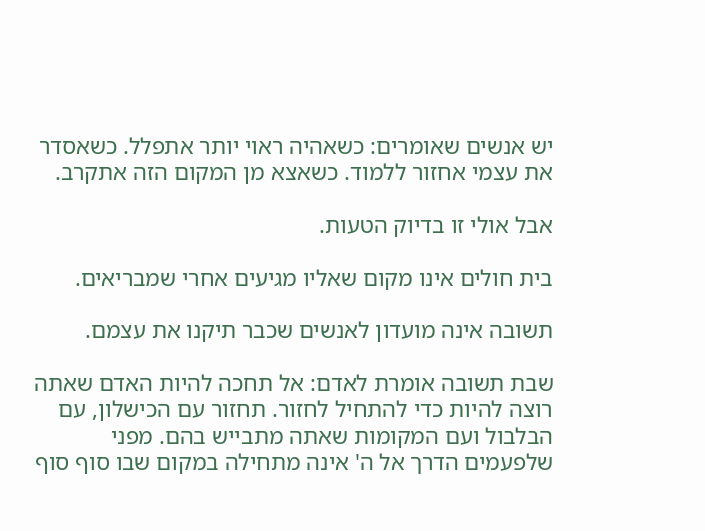יש אנשים שאומרים: כשאהיה ראוי יותר אתפלל. כשאסדר את עצמי אחזור ללמוד. כשאצא מן המקום הזה אתקרב.

אבל אולי זו בדיוק הטעות.

בית חולים אינו מקום שאליו מגיעים אחרי שמבריאים.

תשובה אינה מועדון לאנשים שכבר תיקנו את עצמם.

שבת תשובה אומרת לאדם: אל תחכה להיות האדם שאתה רוצה להיות כדי להתחיל לחזור. תחזור עם הכישלון, עם הבלבול ועם המקומות שאתה מתבייש בהם. מפני שלפעמים הדרך אל ה' אינה מתחילה במקום שבו סוף סוף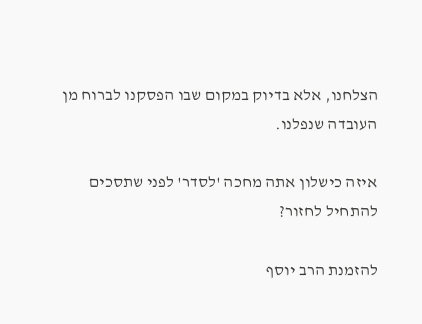הצלחנו, אלא בדיוק במקום שבו הפסקנו לברוח מן העובדה שנפלנו.

איזה כישלון אתה מחכה 'לסדר' לפני שתסכים להתחיל לחזור?

להזמנת הרב יוסף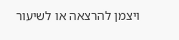ויצמן להרצאה או לשיעור